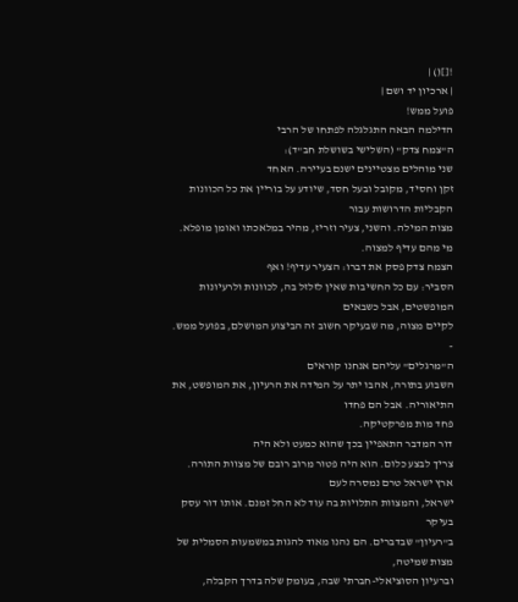![]() |
| ארכיון יד ושם |
פועל ממש!
הדילמה הבאה התגלגלה לפתחו של הרבי
ה"צמח צדק" (השלישי בשושלת חב"ד):
שני מוהלים מצטיינים ישנם בעיירה. האחד
זקן וחסיד, מקובל ובעל חסד, שיודע על בוריין את כל הכוונות הקבליות הדרושות עבור
מצות המילה. והשני, צעיר וזריז, מהיר במלאכתו ואומן מופלא. מי מהם עדיף למצוה.
הצמח צדק פסק את דברו: הצעיר עדיף! ואף
הסביר: עם כל החשיבות שאין לזלזל בה, לכוונות ולרעיונות המופשטים, אבל כשבאים
לקיים מצוה, מה שבעיקר חשוב זה הביצוע המושלם, בפועל ממש.
-
ה"מרגלים" עליהם אנחנו קוראים
השבוע בתורה, אהבו יתר על המידה את הרעיון, את המופשט, את התיאוריה. אבל הם פחדו
פחד מות מפרקטיקה.
דור המדבר התאפיין בכך שהוא כמעט ולא היה
צריך לבצע כלום. הוא היה פטור מרוב רובם של מצוות התורה. ארץ ישראל טרם נמסרה לעם
ישראל, והמצוות התלויות בה עוד לא החל זמנם. אותו דור עסק בעיקר
ב"רעיון" שבדברים. הם נהנו מאוד להגות במשמעות הסמלית של מצות שמיטה,
וברעיון הסוציאלי-חברתי שבה, בעומק שלה בדרך הקבלה,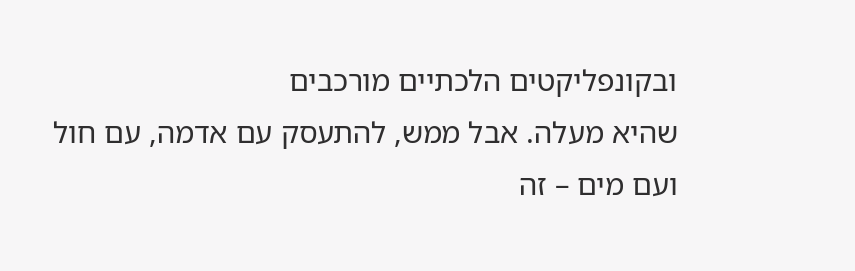ובקונפליקטים הלכתיים מורכבים
שהיא מעלה. אבל ממש, להתעסק עם אדמה, עם חול ועם מים – זה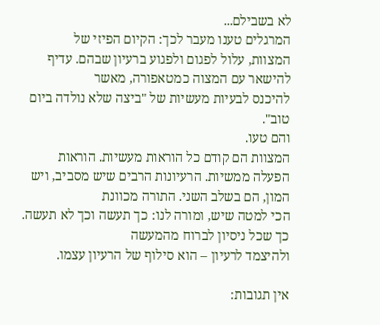לא בשבילם...
המרגלים טענו מעבר לכך: הקיום הפיזי של
המצוות, עלול לפגום ולפגוע ברעיון שבהם. עדיף להישאר עם המצוה כמטאפורה, מאשר
להיכנס לבעיות מעשיות של "ביצה שלא נולדה ביום טוב".
והם טעו.
המצוות הם קודם כל הוראות מעשיות. הוראות
הפעלה ממשיות. הרעיונות הרבים שיש מסביב, ויש המון, הם בשלב השני. התורה מכוונת
הכי למטה שיש, ומורה לנו: כך תעשה וכך לא תעשה. כך שכל ניסיון לברוח מהמעשה
ולהיצמד לרעיון – הוא סילוף של הרעיון עצמו.

אין תגובות: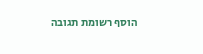הוסף רשומת תגובה